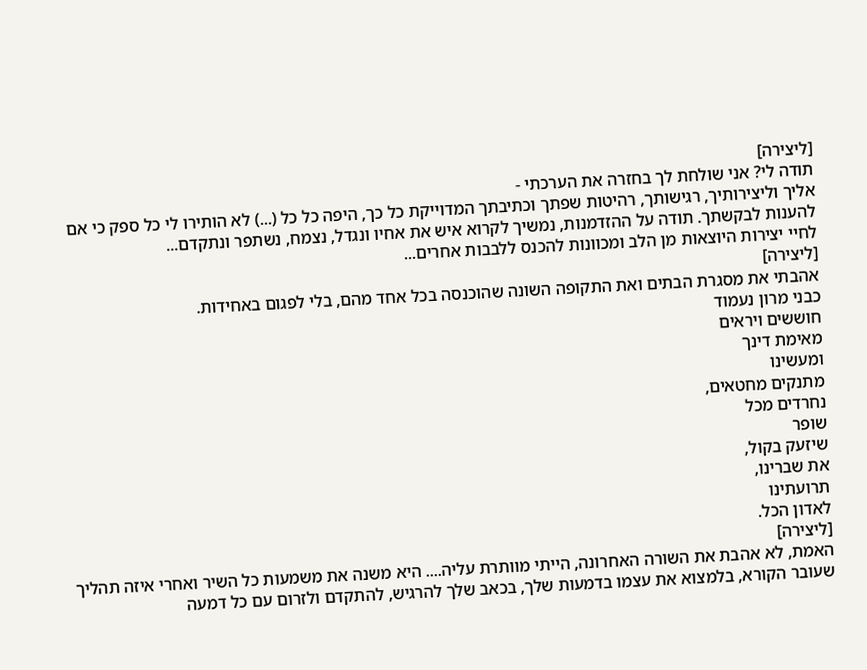[ליצירה]
תודה לי? אני שולחת לך בחזרה את הערכתי -
אליך וליצירותיך, רגישותך, רהיטות שפתך וכתיבתך המדוייקת כל כך, היפה כל כל (...) לא הותירו לי כל ספק כי אם להענות לבקשתך. תודה על ההזדמנות, נמשיך לקרוא איש את אחיו ונגדל, נצמח, נשתפר ונתקדם...
לחיי יצירות היוצאות מן הלב ומכוונות להכנס ללבבות אחרים...
[ליצירה]
אהבתי את מסגרת הבתים ואת התקופה השונה שהוכנסה בכל אחד מהם, בלי לפגום באחידות.
כבני מרון נעמוד
חוששים ויראים
מאימת דינך
ומעשינו
מתנקים מחטאים,
נחרדים מכל
שופר
שיזעק בקול,
את שברינו,
תרועתינו
לאדון הכל.
[ליצירה]
האמת, לא אהבת את השורה האחרונה, הייתי מוותרת עליה.... היא משנה את משמעות כל השיר ואחרי איזה תהליך שעובר הקורא, בלמצוא את עצמו בדמעות שלך, בכאב שלך להרגיש, להתקדם ולזרום עם כל דמעה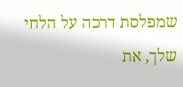שמפלסת דרכה על הלחי שלך, את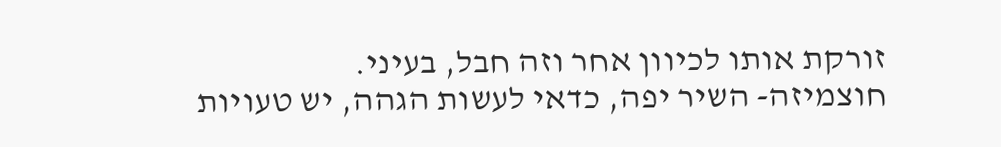זורקת אותו לכיוון אחר וזה חבל, בעיני.
חוצמיזה- השיר יפה, כדאי לעשות הגהה, יש טעויות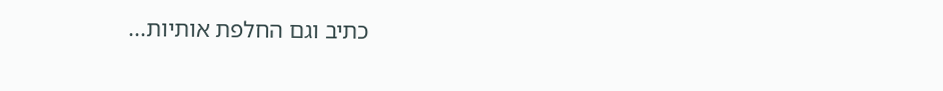כתיב וגם החלפת אותיות...